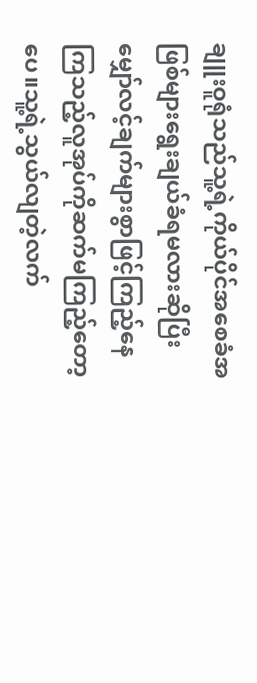ချူးဝူရုံသည်သူ့ရဲ့ကိုယ်ပိုင်အစေခံအဖြစ်များရွေးချယ်ခံရမလားဆိုပြီးမျှော်လင့်ချက်များစွာဖြင့်ကြည့်နေကြသည့်လူအုပ်ကိုဆက်မကြည့်တော့ပေ။သူ့ရဲ့သွယ်လျတဲ့လက်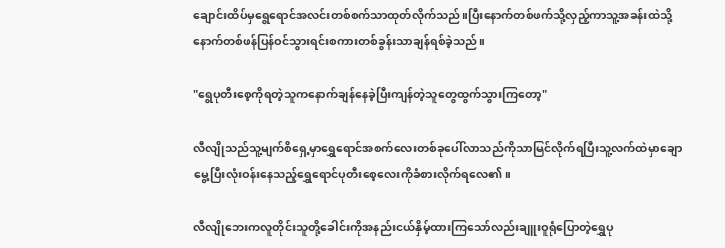ချောင်းထိပ်မှရွေရောင်အလင်းတစ်စက်သာထုတ်လိုက်သည်။ပြီးနောက်တစ်ဖက်သို့လှည့်ကာသူ့အခန်းထဲသို့နောက်တစ်ဖန်ပြန်ဝင်သွားရင်းစကားတစ်ခွန်းသာချန်ရစ်ခဲ့သည်။

"ရွေပုတီးစေ့ကိုရတဲ့သူကနောက်ချန်နေခဲ့ပြီးကျန်တဲ့သူတွေထွက်သွားကြတော့"

လီလျိုသည်သူ့မျက်စိရှေ့မှာရွှေရောင်အစက်လေးတစ်ခုပေါ်လာသည်ကိုသာမြင်လိုက်ရပြီးသူ့လက်ထဲမှာချောမွေ့ပြီးလုံးဝန်းနေသည့်ရွှေရောင်ပုတီးစေ့လေးကိုခံစားလိုက်ရလေ၏။

လီလျိုဘေးကလူတိုင်းသူတို့ခေါင်းကိုအနည်းငယ်နှိမ့်ထားကြသော်လည်းချူးဝူရုံပြောတဲ့ရွှေပု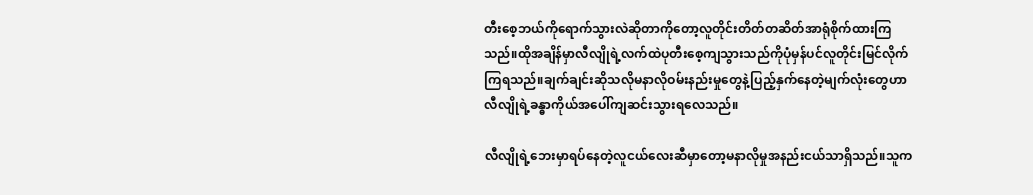တီးစေ့ဘယ်ကိုရောက်သွားလဲဆိုတာကိုတော့လူတိုင်းတိတ်တဆိတ်အာရုံစိုက်ထားကြသည်။ထိုအချိန်မှာလီလျိုရဲ့လက်ထဲပုတီးစေ့ကျသွားသည်ကိုပုံမှန်ပင်လူတိုင်းမြင်လိုက်ကြရသည်။ချက်ချင်းဆိုသလိုမနာလိုဝမ်းနည်းမှုတွေနဲ့ပြည့်နှက်နေတဲ့မျက်လုံးတွေဟာလီလျိုရဲ့ခန္ဓာကိုယ်အပေါ်ကျဆင်းသွားရလေသည်။

လီလျိုရဲ့ဘေးမှာရပ်နေတဲ့လူငယ်လေးဆီမှာတော့မနာလိုမှုအနည်းငယ်သာရှိသည်။သူက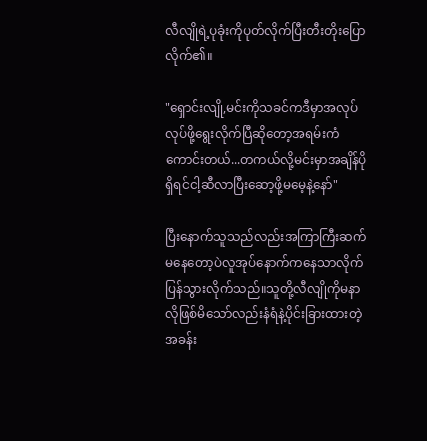လီလျိုရဲ့ပုခုံးကိုပုတ်လိုက်ပြီးတီးတိုးပြောလိုက်၏။

"ရှောင်းလျို,မင်းကိုသခင်ကဒီမှာအလုပ်လုပ်ဖို့ရွေးလိုက်ပြီဆိုတော့အရမ်းကံကောင်းတယ်...တကယ်လို့မင်းမှာအချိန်ပိုရှိရင်ငါ့ဆီလာပြီးဆော့ဖို့မမေ့နဲ့နော်"

ပြီးနောက်သူသည်လည်းအကြာကြီးဆက်မနေတော့ပဲလူအုပ်နောက်ကနေသာလိုက်ပြန်သွားလိုက်သည်။သူတို့လီလျိုကိုမနာလိုဖြစ်မိသော်လည်းနံရံနဲ့ပိုင်းခြားထားတဲ့အခန်း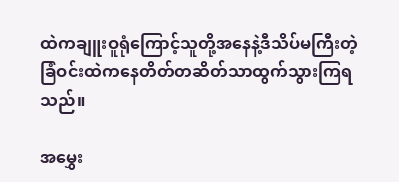ထဲကချူးဝူရုံကြောင့်သူတို့အနေနဲ့ဒီသိပ်မကြီးတဲ့ခြံဝင်းထဲကနေတိတ်တဆိတ်သာထွက်သွားကြရသည်။

အမွှေး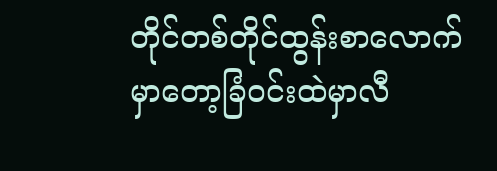တိုင်တစ်တိုင်ထွန်းစာလောက်မှာတော့ခြံဝင်းထဲမှာလီ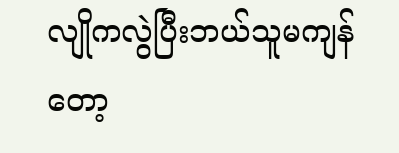လျိုကလွဲပြီးဘယ်သူမကျန်တော့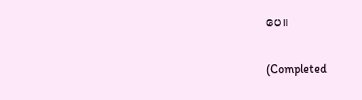ပေ။

(Completed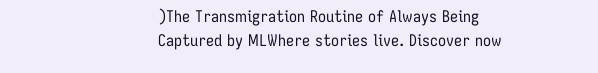)The Transmigration Routine of Always Being Captured by MLWhere stories live. Discover now